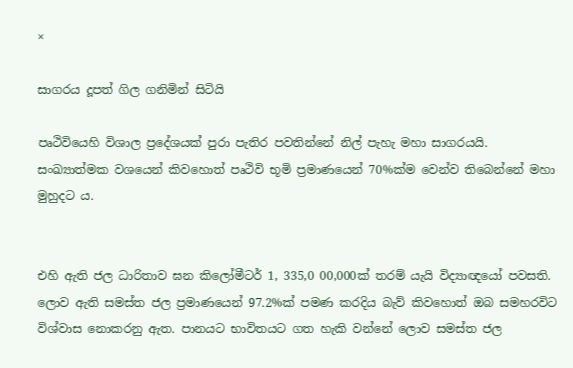×

සාගරය දූපත් ගිල ගනිමින් සිටියි

පෘථිවියෙහි විශාල ප්‍රදේශයක් පුරා පැතිර පවතින්නේ නිල් පැහැ මහා සාගරයයි. සංඛ්‍යාත්මක වශයෙන් කිවහොත් පෘථිවි භූමි ප්‍රමාණයෙන් 70%ක්ම වෙන්ව තිබෙන්නේ මහා මුහුදට ය.


එහි ඇති ජල ධාරිතාව ඝන කිලෝමීටර් 1, 335,0 00,000ක් තරම් යැයි විද්‍යාඥයෝ පවසති. ලොව ඇති සමස්ත ජල ප්‍රමාණයෙන් 97.2%ක් පමණ කරදිය බැව් කිවහොත් ඔබ සමහරවිට විශ්වාස නොකරනු ඇත. පානයට භාවිතයට ගත හැකි වන්නේ ලොව සමස්ත ජල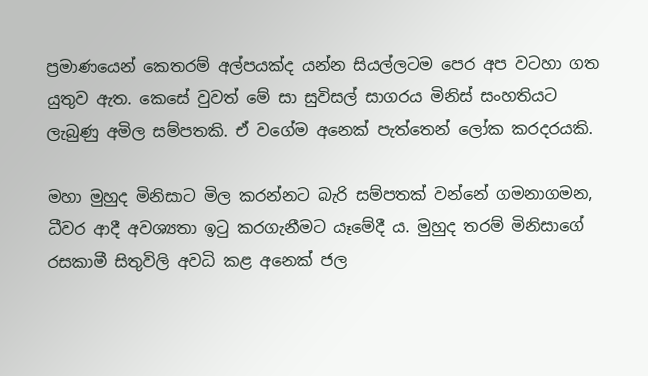ප්‍රමාණයෙන් කෙතරම් අල්පයක්ද යන්න සියල්ලටම පෙර අප වටහා ගත යුතුව ඇත. කෙසේ වුවත් මේ සා සුවිසල් සාගරය මිනිස් සංහතියට ලැබුණු අමිල සම්පතකි. ඒ වගේම අනෙක් පැත්තෙන් ලෝක කරදරයකි.

මහා මුහුද මිනිසාට මිල කරන්නට බැරි සම්පතක් වන්නේ ගමනාගමන, ධීවර ආදී අවශ්‍යතා ඉටු කරගැනීමට යෑමේදී ය. මුහුද තරම් මිනිසාගේ රසකාමී සිතුවිලි අවධි කළ අනෙක් ජල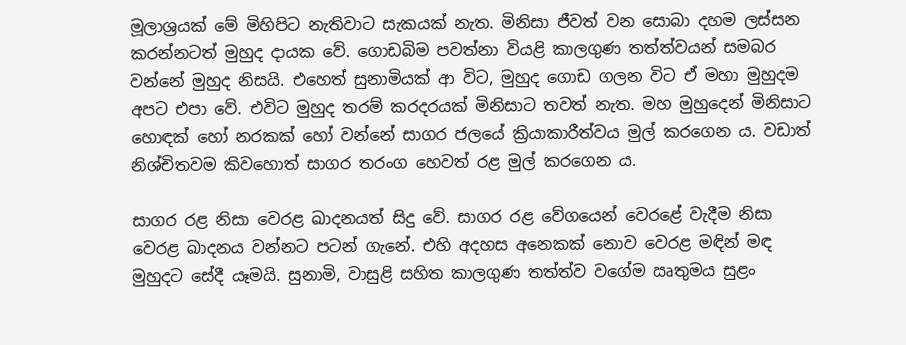මූලාශ්‍රයක් මේ මිහිපිට නැතිවාට සැකයක් නැත. මිනිසා ජීවත් වන සොබා දහම ලස්සන කරන්නටත් මුහුද දායක වේ. ගොඩබිම පවත්නා වියළි කාලගුණ තත්ත්වයන් සමබර වන්නේ මුහුද නිසයි. එහෙත් සුනාමියක් ආ විට, මුහුද ගොඩ ගලන විට ඒ මහා මුහුදම අපට එපා වේ. එවිට මුහුද තරම් කරදරයක් මිනිසාට තවත් නැත. මහ මුහුදෙන් මිනිසාට හොඳක් හෝ නරකක් හෝ වන්නේ සාගර ජලයේ ක්‍රියාකාරීත්වය මුල් කරගෙන ය. වඩාත් නිශ්චිතවම කිවහොත් සාගර තරංග හෙවත් රළ මුල් කරගෙන ය.

සාගර රළ නිසා වෙරළ ඛාදනයත් සිදු වේ. සාගර රළ වේගයෙන් වෙරළේ වැදීම නිසා වෙරළ ඛාදනය වන්නට පටන් ගැනේ. එහි අදහස අනෙකක් නොව වෙරළ මඳින් මඳ මුහුදට සේදී යෑමයි. සුනාමි, වාසුළි සහිත කාලගුණ තත්ත්ව වගේම ඍතුමය සුළං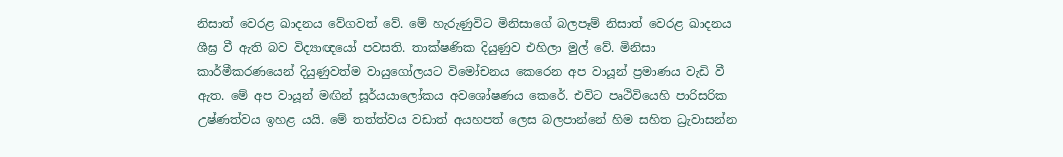නිසාත් වෙරළ ඛාදනය වේගවත් වේ. මේ හැරුණුවිට මිනිසාගේ බලපෑම් නිසාත් වෙරළ ඛාදනය ශීඝ්‍ර වී ඇති බව විද්‍යාඥයෝ පවසති. තාක්ෂණික දියුණුව එහිලා මුල් වේ. මිනිසා කාර්මීකරණයෙන් දියුණුවත්ම වායුගෝලයට විමෝචනය කෙරෙන අප වායූන් ප්‍රමාණය වැඩි වී ඇත. මේ අප වායූන් මඟින් සූර්යයාලෝකය අවශෝෂණය කෙරේ. එවිට පෘථිවියෙහි පාරිසරික උෂ්ණත්වය ඉහළ යයි. මේ තත්ත්වය වඩාත් අයහපත් ලෙස බලපාන්නේ හිම සහිත ධ්‍රැවාසන්න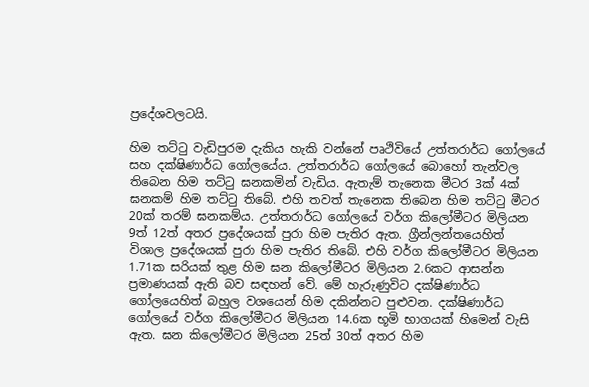ප්‍රදේශවලටයි.

හිම තට්ටු වැඩිපුරම දැකිය හැකි වන්නේ පෘථිවියේ උත්තරාර්ධ ගෝලයේ සහ දක්ෂිණාර්ධ ගෝලයේය. උත්තරාර්ධ ගෝලයේ බොහෝ තැන්වල තිබෙන හිම තට්ටු ඝනකමින් වැඩිය. ඇතැම් තැනෙක මීටර 3ක් 4ක් ඝනකම් හිම තට්ටු තිබේ. එහි තවත් තැනෙක තිබෙන හිම තට්ටු මීටර 20ක් තරම් ඝනකම්ය. උත්තරාර්ධ ගෝලයේ වර්ග කිලෝමීටර මිලියන 9ත් 12ත් අතර ප්‍රදේශයක් පුරා හිම පැතිර ඇත. ග්‍රීන්ලන්තයෙහිත් විශාල ප්‍රදේශයක් පුරා හිම පැතිර තිබේ. එහි වර්ග කිලෝමීටර මිලියන 1.71ක සරියක් තුළ හිම ඝන කිලෝමීටර මිලියන 2.6කට ආසන්න ප්‍රමාණයක් ඇති බව සඳහන් වේ. මේ හැරුණුවිට දක්ෂිණාර්ධ ගෝලයෙහිත් බහුල වශයෙන් හිම දකින්නට පුළුවන. දක්ෂිණාර්ධ ගෝලයේ වර්ග කිලෝමීටර මිලියන 14.6ක භූමි භාගයක් හිමෙන් වැසි ඇත. ඝන කිලෝමීටර මිලියන 25ත් 30ත් අතර හිම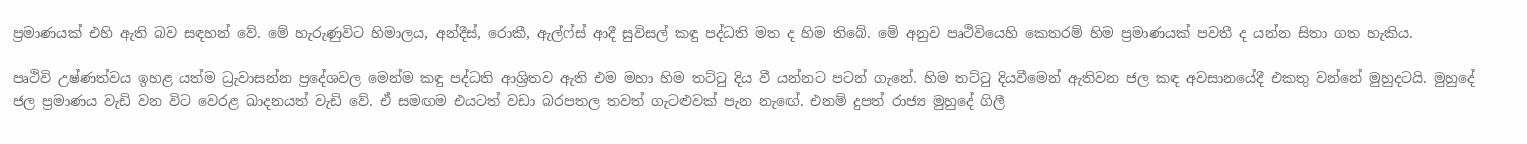ප්‍රමාණයක් එහි ඇති බව සඳහන් වේ. මේ හැරුණුවිට හිමාලය, අන්දීස්, රොකී, ඇල්ෆ්ස් ආදී සුවිසල් කඳු පද්ධති මත ද හිම තිබේ. මේ අනුව පෘථිවියෙහි කෙතරම් හිම ප්‍රමාණයක් පවතී ද යන්න සිතා ගත හැකිය.

පෘථිවි උෂ්ණත්වය ඉහළ යත්ම ධ්‍රැවාසන්න ප්‍රදේශවල මෙන්ම කඳු පද්ධති ආශ්‍රිතව ඇති එම මහා හිම තට්ටු දිය වී යන්නට පටන් ගැනේ. හිම තට්ටු දියවීමෙන් ඇතිවන ජල කඳ අවසානයේදී එකතු වන්නේ මුහුදටයි. මුහුදේ ජල ප්‍රමාණය වැඩි වන විට වෙරළ ඛාදනයත් වැඩි වේ. ඒ සමඟම එයටත් වඩා බරපතල තවත් ගැටළුවක් පැන නැඟේ. එනම් දුපත් රාජ්‍ය මුහුදේ ගිලී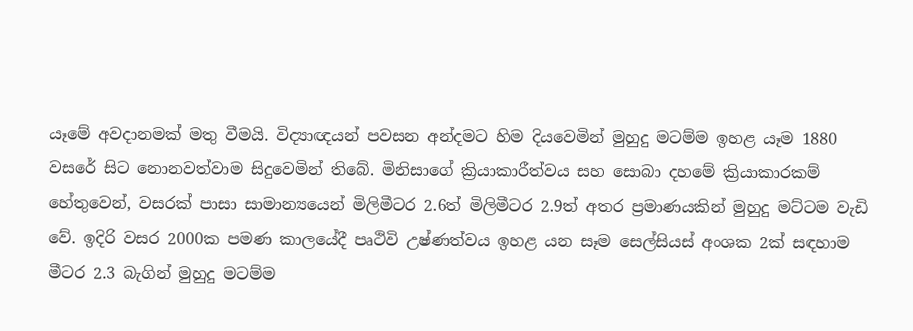යෑමේ අවදානමක් මතු වීමයි. විද්‍යාඥයන් පවසන අන්දමට හිම දියවෙමින් මුහුදු මටම්ම ඉහළ යෑම 1880 වසරේ සිට නොනවත්වාම සිදුවෙමින් තිබේ. මිනිසාගේ ක්‍රියාකාරීත්වය සහ සොබා දහමේ ක්‍රියාකාරකම් හේතුවෙන්, වසරක් පාසා සාමාන්‍යයෙන් මිලිමීටර 2.6ත් මිලිමීටර 2.9ත් අතර ප්‍රමාණයකින් මුහුදු මට්ටම වැඩි වේ. ඉදිරි වසර 2000ක පමණ කාලයේදී පෘථිවි උෂ්ණත්වය ඉහළ යන සෑම සෙල්සියස් අංශක 2ක් සඳහාම මීටර 2.3 බැගින් මුහුදු මටම්ම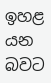ඉහළ යන බවට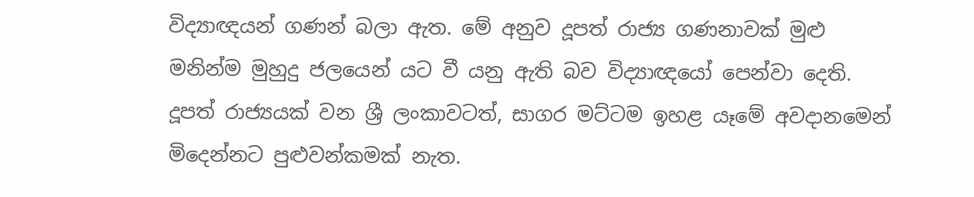විද්‍යාඥයන් ගණන් බලා ඇත. මේ අනුව දූපත් රාජ්‍ය ගණනාවක් මුළු මනින්ම මුහුදු ජලයෙන් යට වී යනු ඇති බව විද්‍යාඥයෝ පෙන්වා දෙති. දූපත් රාජ්‍යයක් වන ශ්‍රී ලංකාවටත්, සාගර මට්ටම ඉහළ යෑමේ අවදානමෙන් මිදෙන්නට පුළුවන්කමක් නැත.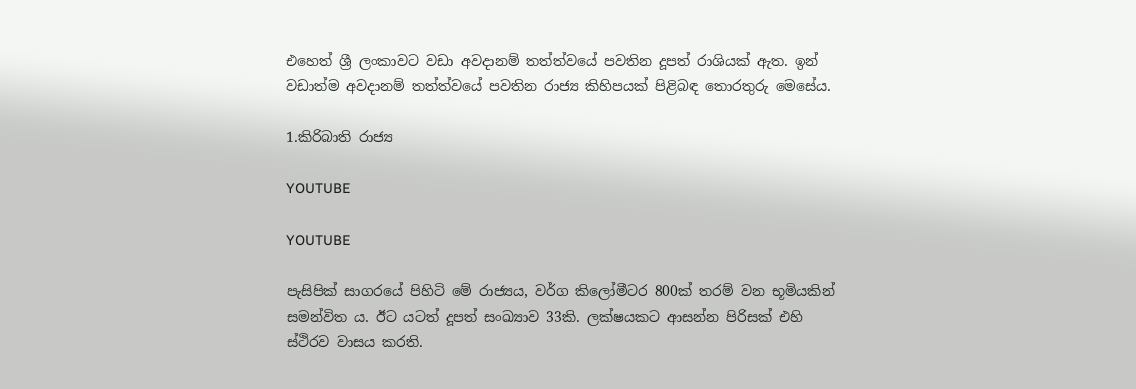එහෙත් ශ්‍රී ලංකාවට වඩා අවදානම් තත්ත්වයේ පවතින දූපත් රාශියක් ඇත. ඉන් වඩාත්ම අවදානම් තත්ත්වයේ පවතින රාජ්‍ය කිහිපයක් පිළිබඳ තොරතුරු මෙසේය.

1.කිරිබාති රාජ්‍ය

YOUTUBE

YOUTUBE

පැසිපික් සාගරයේ පිහිටි මේ රාජ්‍යය, වර්ග කිලෝමීටර 800ක් තරම් වන භූමියකින් සමන්විත ය. ඊට යටත් දූපත් සංඛ්‍යාව 33කි. ලක්ෂයකට ආසන්න පිරිසක් එහි ස්ථිරව වාසය කරති.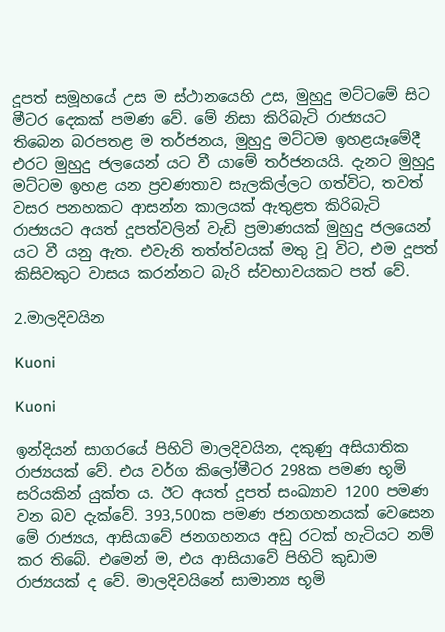දූපත් සමූහයේ උස ම ස්ථානයෙහි උස, මුහුදු මට්ටමේ සිට මීටර දෙකක් පමණ වේ. මේ නිසා කිරිබැටි රාජ්‍යයට තිබෙන බරපතළ ම තර්ජනය, මුහුදු මට්ටම ඉහළයෑමේදී එරට මුහුදු ජලයෙන් යට වී යාමේ තර්ජනයයි. දැනට මුහුදු මට්ටම ඉහළ යන ප්‍රවණතාව සැලකිල්ලට ගත්විට, තවත් වසර පනහකට ආසන්න කාලයක් ඇතුළත කිරිබැටි රාජ්‍යයට අයත් දූපත්වලින් වැඩි ප්‍රමාණයක් මුහුදු ජලයෙන් යට වී යනු ඇත. එවැනි තත්ත්වයක් මතු වූ විට, එම දූපත් කිසිවකුට වාසය කරන්නට බැරි ස්වභාවයකට පත් වේ.

2.මාලදිවයින

Kuoni

Kuoni

ඉන්දියන් සාගරයේ පිහිටි මාලදිවයින, දකුණු අසියාතික රාජ්‍යයක් වේ. එය වර්ග කිලෝමීටර 298ක පමණ භූමි සරියකින් යුක්ත ය. ඊට අයත් දූපත් සංඛ්‍යාව 1200 පමණ වන බව දැක්වේ. 393,500ක පමණ ජනගහනයක් වෙසෙන මේ රාජ්‍යය, ආසියාවේ ජනගහනය අඩු රටක් හැටියට නම් කර තිබේ. එමෙන් ම, එය ආසියාවේ පිහිටි කුඩාම රාජ්‍යයක් ද වේ. මාලදිවයිනේ සාමාන්‍ය භූමි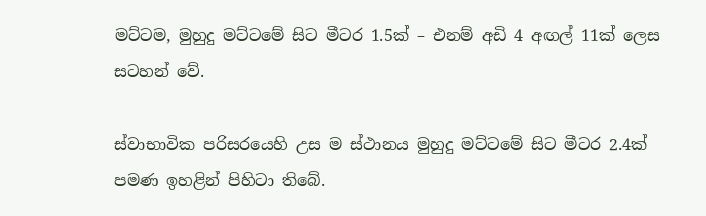මට්ටම, මුහුදු මට්ටමේ සිට මීටර 1.5ක් – එනම් අඩි 4 අඟල් 11ක් ලෙස සටහන් වේ.

ස්වාභාවික පරිසරයෙහි උස ම ස්ථානය මුහුදු මට්ටමේ සිට මීටර 2.4ක් පමණ ඉහළින් පිහිටා තිබේ.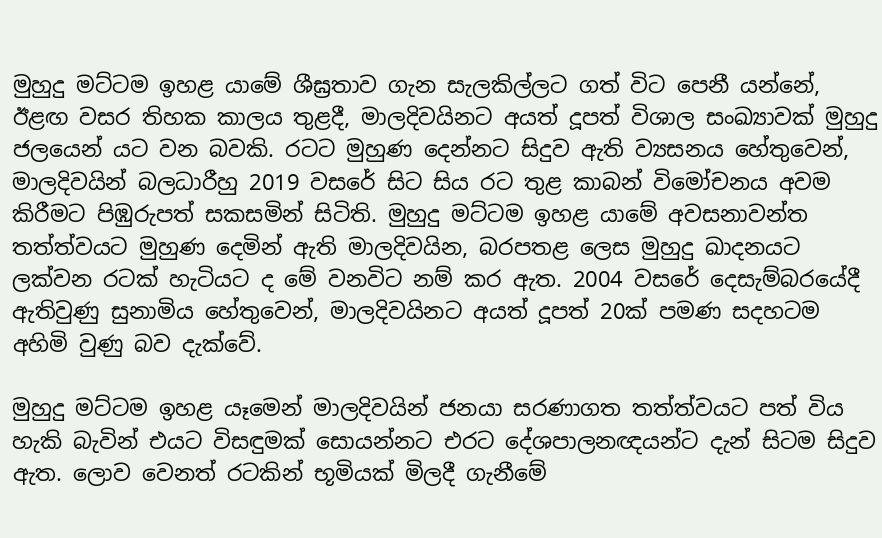මුහුදු මට්ටම ඉහළ යාමේ ශීඝ්‍රතාව ගැන සැලකිල්ලට ගත් විට පෙනී යන්නේ, ඊළඟ වසර තිහක කාලය තුළදී, මාලදිවයිනට අයත් දූපත් විශාල සංඛ්‍යාවක් මුහුදු ජලයෙන් යට වන බවකි. රටට මුහුණ දෙන්නට සිදුව ඇති ව්‍යසනය හේතුවෙන්, මාලදිවයින් බලධාරීහු 2019 වසරේ සිට සිය රට තුළ කාබන් විමෝචනය අවම කිරීමට පිඹුරුපත් සකසමින් සිටිති. මුහුදු මට්ටම ඉහළ යාමේ අවසනාවන්ත තත්ත්වයට මුහුණ දෙමින් ඇති මාලදිවයින, බරපතළ ලෙස මුහුදු ඛාදනයට ලක්වන රටක් හැටියට ද මේ වනවිට නම් කර ඇත. 2004 වසරේ දෙසැම්බරයේදී ඇතිවුණු සුනාමිය හේතුවෙන්, මාලදිවයිනට අයත් දූපත් 20ක් පමණ සදහටම අහිමි වුණු බව දැක්වේ.

මුහුදු මට්ටම ඉහළ යෑමෙන් මාලදිවයින් ජනයා සරණාගත තත්ත්වයට පත් විය හැකි බැවින් එයට විසඳුමක් සොයන්නට එරට දේශපාලනඥයන්ට දැන් සිටම සිදුව ඇත. ලොව වෙනත් රටකින් භූමියක් මිලදී ගැනීමේ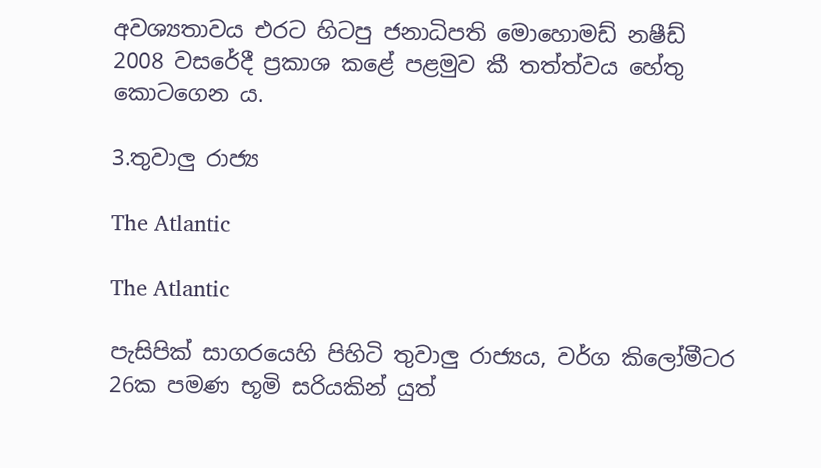අවශ්‍යතාවය එරට හිටපු ජනාධිපති මොහොමඩ් නෂීඩ් 2008 වසරේදී ප්‍රකාශ කළේ පළමුව කී තත්ත්වය හේතු කොටගෙන ය.

3.තුවාලු රාජ්‍ය

The Atlantic

The Atlantic

පැසිපික් සාගරයෙහි පිහිටි තුවාලු රාජ්‍යය, වර්ග කිලෝමීටර 26ක පමණ භූමි සරියකින් යුත්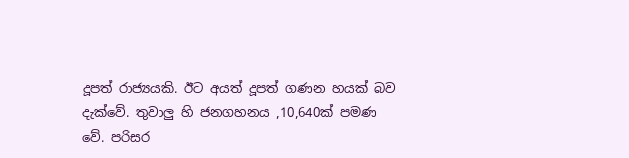දූපත් රාජ්‍යයකි. ඊට අයත් දූපත් ගණන හයක් බව දැක්වේ. තුවාලු හි ජනගහනය ,10,640ක් පමණ වේ. පරිසර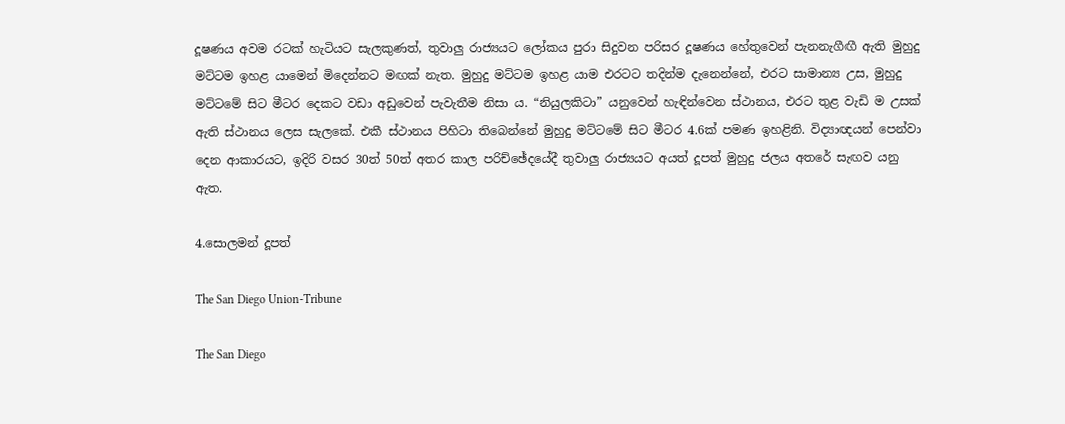දූෂණය අවම රටක් හැටියට සැලකුණත්, තුවාලු රාජ්‍යයට ලෝකය පුරා සිදුවන පරිසර දූෂණය හේතුවෙන් පැනනැගීඟී ඇති මුහුදු මට්ටම ඉහළ යාමෙන් මිදෙන්නට මඟක් නැත. මුහුදු මට්ටම ඉහළ යාම එරටට තදින්ම දැනෙන්නේ, එරට සාමාන්‍ය උස, මුහුදු මට්ටමේ සිට මීටර දෙකට වඩා අඩුවෙන් පැවැතීම නිසා ය. “නියුලකිටා” යනුවෙන් හැඳින්වෙන ස්ථානය, එරට තුළ වැඩි ම උසක් ඇති ස්ථානය ලෙස සැලකේ. එකී ස්ථානය පිහිටා තිබෙන්නේ මුහුදු මට්ටමේ සිට මීටර 4.6ක් පමණ ඉහළිනි. විද්‍යාඥයන් පෙන්වා දෙන ආකාරයට, ඉදිරි වසර 30ත් 50ත් අතර කාල පරිච්ඡේදයේදී තුවාලු රාජ්‍යයට අයත් දූපත් මුහුදු ජලය අතරේ සැඟව යනු ඇත.

4.සොලමන් දූපත්

The San Diego Union-Tribune

The San Diego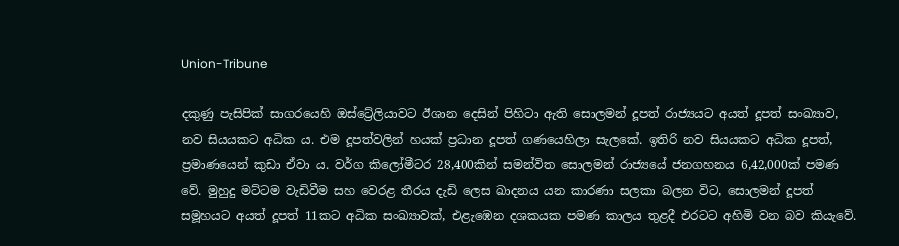Union-Tribune

දකුණු පැසිපික් සාගරයෙහි ඔස්ට්‍රේලියාවට ඊශාන දෙසින් පිහිටා ඇති සොලමන් දූපත් රාජ්‍යයට අයත් දූපත් සංඛ්‍යාව, නව සියයකට අධික ය. එම දූපත්වලින් හයක් ප්‍රධාන දූපත් ගණයෙහිලා සැලකේ. ඉතිරි නව සියයකට අධික දූපත්, ප්‍රමාණයෙන් කුඩා ඒවා ය. වර්ග කිලෝමීටර 28,400කින් සමන්විත සොලමන් රාජ්‍යයේ ජනගහනය 6,42,000ක් පමණ වේ. මුහුදු මට්ටම වැඩිවීම සහ වෙරළ තීරය දැඩි ලෙස ඛාදනය යන කාරණා සලකා බලන විට, සොලමන් දූපත් සමූහයට අයත් දූපත් 11කට අධික සංඛ්‍යාවක්, එළැඹෙන දශකයක පමණ කාලය තුළදී එරටට අහිමි වන බව කියැවේ.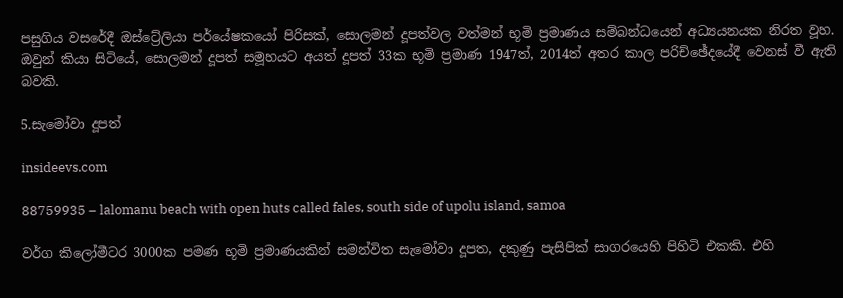පසුගිය වසරේදී ඔස්ට්‍රේලියා පර්යේෂකයෝ පිරිසක්, සොලමන් දූපත්වල වත්මන් භූමි ප්‍රමාණය සම්බන්ධයෙන් අධ්‍යයනයක නිරත වූහ. ඔවුන් කියා සිටියේ, සොලමන් දූපත් සමූහයට අයත් දූපත් 33ක භූමි ප්‍රමාණ 1947ත්, 2014ත් අතර කාල පරිච්ඡේදයේදී වෙනස් වී ඇති බවකි.

5.සැමෝවා දූපත්

insideevs.com

88759935 – lalomanu beach with open huts called fales, south side of upolu island, samoa

වර්ග කිලෝමීටර 3000ක පමණ භූමි ප්‍රමාණයකින් සමන්විත සැමෝවා දූපත, දකුණු පැසිපික් සාගරයෙහි පිහිටි එකකි. එහි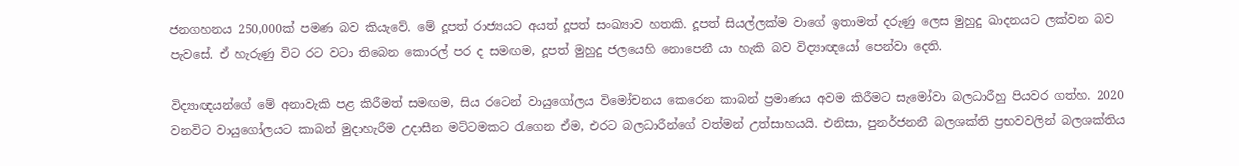ජනගහනය 250,000ක් පමණ බව කියැවේ. මේ දූපත් රාජ්‍යයට අයත් දූපත් සංඛ්‍යාව හතකි. දූපත් සියල්ලක්ම වාගේ ඉතාමත් දරුණු ලෙස මුහුදු ඛාදනයට ලක්වන බව පැවසේ. ඒ හැරුණු විට රට වටා තිබෙන කොරල් පර ද සමඟම, දූපත් මුහුදු ජලයෙහි නොපෙනී යා හැකි බව විද්‍යාඥයෝ පෙන්වා දෙති.

විද්‍යාඥයන්ගේ මේ අනාවැකි පළ කිරීමත් සමඟම, සිය රටෙන් වායුගෝලය විමෝචනය කෙරෙන කාබන් ප්‍රමාණය අවම කිරීමට සැමෝවා බලධාරීහු පියවර ගත්හ. 2020 වනවිට වායුගෝලයට කාබන් මුදාහැරීම උදාසීන මට්ටමකට රැගෙන ඒම, එරට බලධාරීන්ගේ වත්මන් උත්සාහයයි. එනිසා, පුනර්ජනනී බලශක්ති ප්‍රභවවලින් බලශක්තිය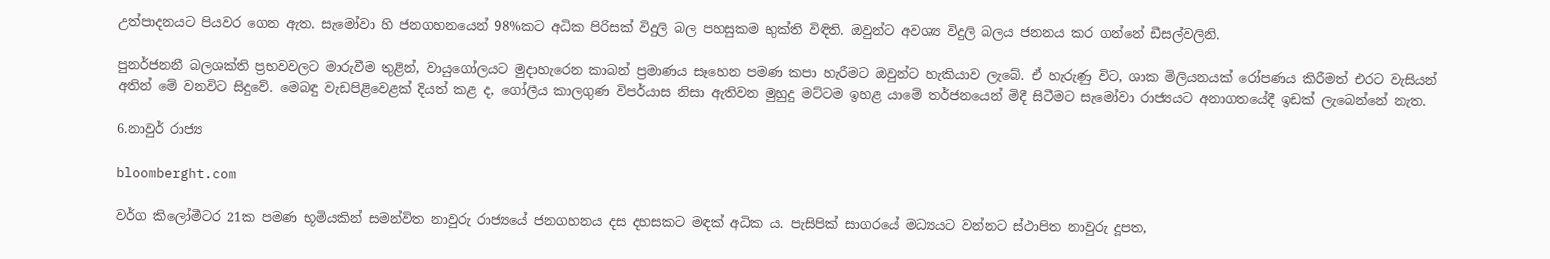උත්පාදනයට පියවර ගෙන ඇත. සැමෝවා හි ජනගහනයෙන් 98%කට අධික පිරිසක් විදුලි බල පහසුකම භුක්ති විඳිති. ඔවුන්ට අවශ්‍ය විදුලි බලය ජනනය කර ගන්නේ ඩීසල්වලිනි.

පුනර්ජනනී බලශක්ති ප්‍රභවවලට මාරුවීම තුළින්, වායුගෝලයට මුදාහැරෙන කාබන් ප්‍රමාණය සෑහෙන පමණ කපා හැරීමට ඔවුන්ට හැකියාව ලැබේ. ඒ හැරුණු විට, ශාක මිලියනයක් රෝපණය කිරීමත් එරට වැසියන් අතින් මේ වනවිට සිදුවේ. මෙබඳු වැඩපිළිවෙළක් දියත් කළ ද, ගෝලීය කාලගුණ විපර්යාස නිසා ඇතිවන මුහුදු මට්ටම ඉහළ යාමේ තර්ජනයෙන් මිදී සිටීමට සැමෝවා රාජ්‍යයට අනාගතයේදී ඉඩක් ලැබෙන්නේ නැත.

6.නාවුර් රාජ්‍ය

bloomberght.com

වර්ග කිලෝමීටර 21ක පමණ භූමියකින් සමන්විත නාවුරු රාජ්‍යයේ ජනගහනය දස දහසකට මඳක් අධික ය. පැසිපික් සාගරයේ මධ්‍යයට වන්නට ස්ථාපිත නාවුරු දූපත,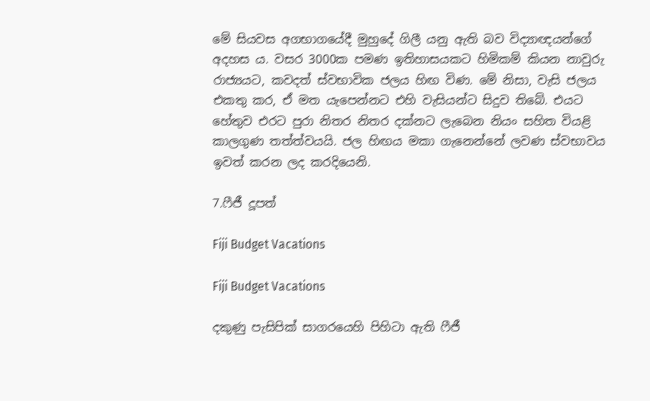මේ සියවස අගභාගයේදී මුහුදේ ගිලී යනු ඇති බව විද්‍යාඥයන්ගේ අදහස ය. වසර 3000ක පමණ ඉතිහාසයකට හිමිකම් කියන නාවුරු රාජ්‍යයට, කවදත් ස්වභාවික ජලය හිඟ විණ. මේ නිසා, වැසි ජලය එකතු කර, ඒ මත යැපෙන්නට එහි වැසියන්ට සිදුව තිබේ. එයට හේතුව එරට පුරා නිතර නිතර දක්නට ලැබෙන නියං සහිත වියළි කාලගුණ තත්ත්වයයි. ජල හිඟය මකා ගැනෙන්නේ ලවණ ස්වභාවය ඉවත් කරන ලද කරදියෙනි.

7.ෆීජී දූපත්

Fiji Budget Vacations

Fiji Budget Vacations

දකුණු පැසිපික් සාගරයෙහි පිහිටා ඇති ෆීජී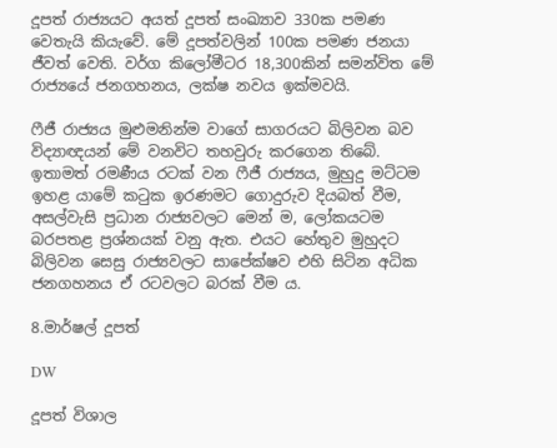දූපත් රාජ්‍යයට අයත් දූපත් සංඛ්‍යාව 330ක පමණ වෙතැයි කියැවේ. මේ දූපත්වලින් 100ක පමණ ජනයා ජීවත් වෙති. වර්ග කිලෝමීටර 18,300කින් සමන්විත මේ රාජ්‍යයේ ජනගහනය, ලක්ෂ නවය ඉක්මවයි.

ෆීජී රාජ්‍යය මුළුමනින්ම වාගේ සාගරයට බිලිවන බව විද්‍යාඥයන් මේ වනවිට තහවුරු කරගෙන තිබේ. ඉතාමත් රමණීය රටක් වන ෆීජී රාජ්‍යය, මුහුදු මට්ටම ඉහළ යාමේ කටුක ඉරණමට ගොදුරුව දියබත් වීම, අසල්වැසි ප්‍රධාන රාජ්‍යවලට මෙන් ම, ලෝකයටම බරපතළ ප්‍රශ්නයක් වනු ඇත. එයට හේතුව මුහුදට බිලිවන සෙසු රාජ්‍යවලට සාපේක්ෂව එහි සිටින අධික ජනගහනය ඒ රටවලට බරක් වීම ය.

8.මාර්ෂල් දූපත්

DW

දූපත් විශාල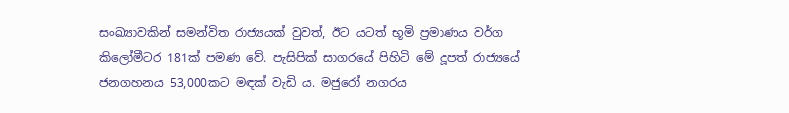සංඛ්‍යාවකින් සමන්විත රාජ්‍යයක් වුවත්, ඊට යටත් භූමි ප්‍රමාණය වර්ග කිලෝමීටර 181ක් පමණ වේ. පැසිපික් සාගරයේ පිහිටි මේ දූපත් රාජ්‍යයේ ජනගහනය 53,000කට මඳක් වැඩි ය. මජුරෝ නගරය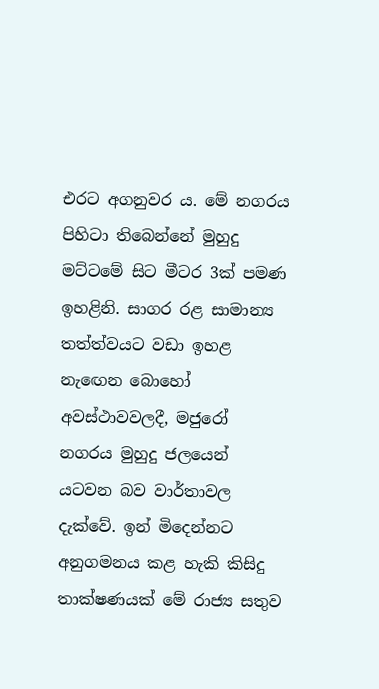එරට අගනුවර ය. මේ නගරය පිහිටා තිබෙන්නේ මුහුදු මට්ටමේ සිට මීටර 3ක් පමණ ඉහළිනි. සාගර රළ සාමාන්‍ය තත්ත්වයට වඩා ඉහළ නැඟෙන බොහෝ අවස්ථාවවලදී, මජුරෝ නගරය මුහුදු ජලයෙන් යටවන බව වාර්තාවල දැක්වේ. ඉන් මිදෙන්නට අනුගමනය කළ හැකි කිසිදු තාක්ෂණයක් මේ රාජ්‍ය සතුව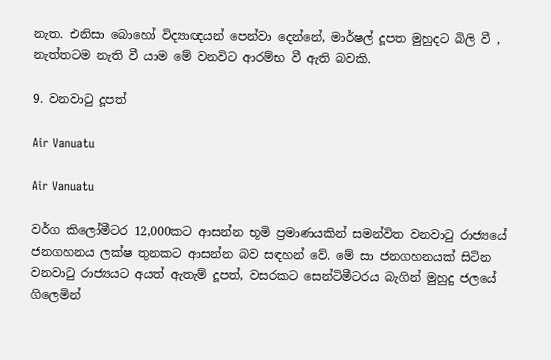නැත. එනිසා බොහෝ විද්‍යාඥයන් පෙන්වා දෙන්නේ, මාර්ෂල් දූපත මුහුදට බිලි වී , නැත්තටම නැති වී යාම මේ වනවිට ආරම්භ වී ඇති බවකි.

9. වනවාටු දූපත්

Air Vanuatu

Air Vanuatu

වර්ග කිලෝමීටර 12,000කට ආසන්න භූමි ප්‍රමාණයකින් සමන්විත වනවාටු රාජ්‍යයේ ජනගහනය ලක්ෂ තුනකට ආසන්න බව සඳහන් වේ. මේ සා ජනගහනයක් සිටින වනවාටු රාජ්‍යයට අයත් ඇතැම් දූපත්, වසරකට සෙන්ටිමීටරය බැගින් මුහුදු ජලයේ ගිලෙමින්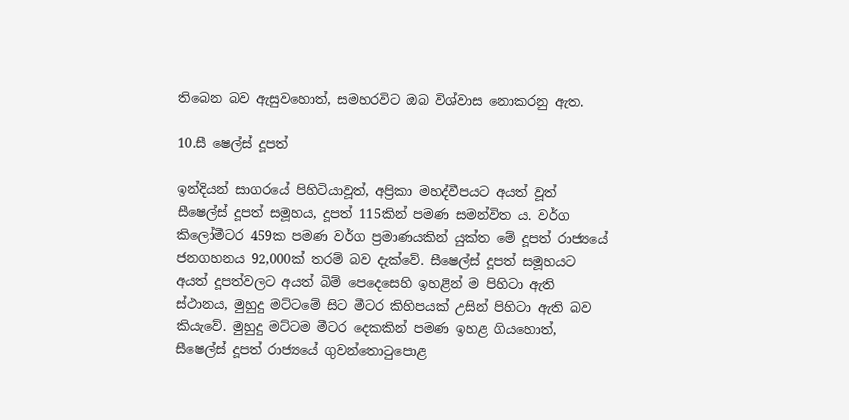තිබෙන බව ඇසුවහොත්, සමහරවිට ඔබ විශ්වාස නොකරනු ඇත.

10.සී ෂෙල්ස් දූපත්

ඉන්දියන් සාගරයේ පිහිටියාවූත්, අප්‍රිකා මහද්වීපයට අයත් වූත් සීෂෙල්ස් දූපත් සමූහය, දූපත් 115කින් පමණ සමන්විත ය. වර්ග කිලෝමීටර 459ක පමණ වර්ග ප්‍රමාණයකින් යුක්ත මේ දූපත් රාජ්‍යයේ ජනගහනය 92,000ක් තරම් බව දැක්වේ. සීෂෙල්ස් දූපත් සමූහයට අයත් දූපත්වලට අයත් බිම් පෙදෙසෙහි ඉහළින් ම පිහිටා ඇති ස්ථානය, මුහුදු මට්ටමේ සිට මීටර කිහිපයක් උසින් පිහිටා ඇති බව කියැවේ. මුහුදු මට්ටම මීටර දෙකකින් පමණ ඉහළ ගියහොත්, සීෂෙල්ස් දූපත් රාජ්‍යයේ ගුවන්තොටුපොළ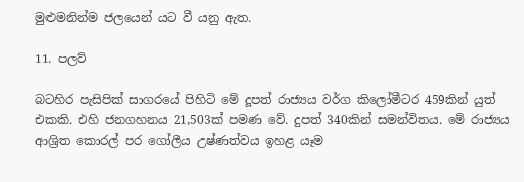මුළුමනින්ම ජලයෙන් යට වී යනු ඇත.

11. පලව්

බටහිර පැසිපික් සාගරයේ පිහිටි මේ දූපත් රාජ්‍යය වර්ග කිලෝමීටර 459කින් යුත් එකකි. එහි ජනගහනය 21,503ක් පමණ වේ. දුපත් 340කින් සමන්විතය. මේ රාජ්‍යය ආශ්‍රිත කොරල් පර ගෝලීය උෂ්ණත්වය ඉහළ යෑම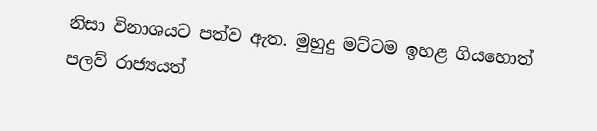නිසා විනාශයට පත්ව ඇත. මුහුදු මට්ටම ඉහළ ගියහොත් පලව් රාජ්‍යයත්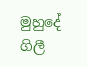මුහුදේ ගිලී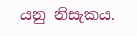යනු නිසැකය.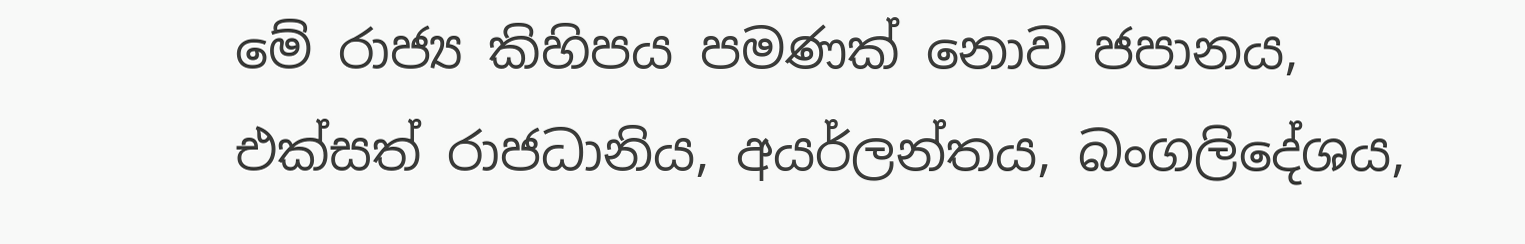මේ රාජ්‍ය කිහිපය පමණක් නොව ජපානය, එක්සත් රාජධානිය, අයර්ලන්තය, බංගලිදේශය,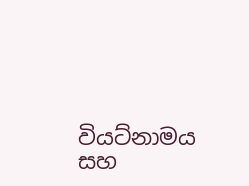වියට්නාමය සහ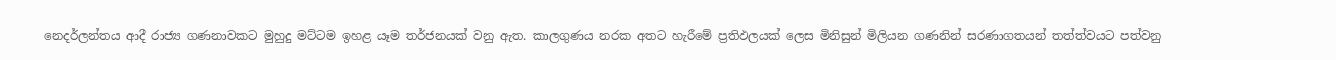නෙදර්ලන්තය ආදී රාජ්‍ය ගණනාවකට මුහුදු මට්ටම ඉහළ යෑම තර්ජනයක් වනු ඇත. කාලගුණය නරක අතට හැරීමේ ප්‍රතිඵලයක් ලෙස මිනිසුන් මිලියන ගණනින් සරණාගතයන් තත්ත්වයට පත්වනු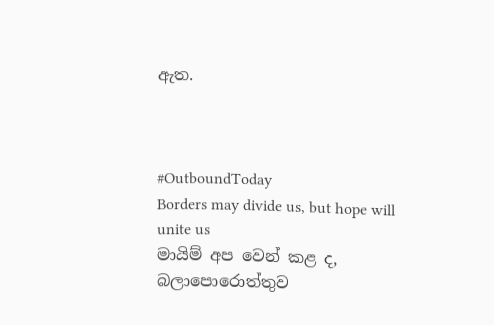ඇත.



#OutboundToday
Borders may divide us, but hope will unite us
මායිම් අප වෙන් කළ ද, බලාපොරොත්තුව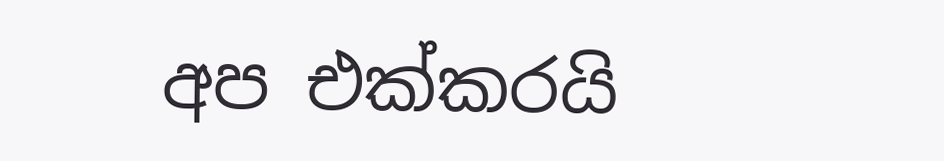අප එක්කරයි